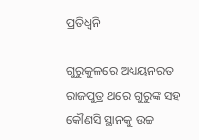ପ୍ରତିଧ୍ୱନି

ଗୁରୁକୁଳରେ ଅଧ୍ୟୟନରତ ରାଜପୁତ୍ର ଥରେ ଗୁରୁଙ୍କ ସହ କୌଣସି ସ୍ଥାନକୁ ଉଚ୍ଚ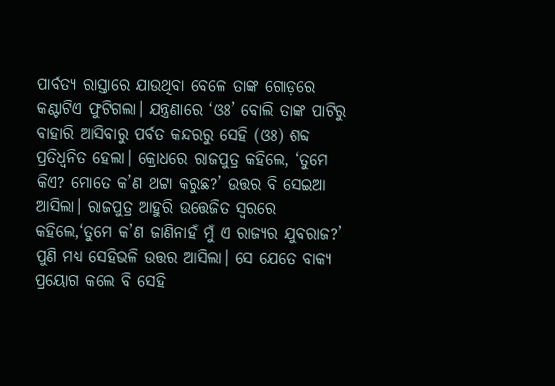ପାର୍ବତ୍ୟ ରାସ୍ତାରେ ଯାଉଥିବା ବେଳେ ତାଙ୍କ ଗୋଡ଼ରେ କଣ୍ଟାଟିଏ ଫୁଟିଗଲା। ଯନ୍ତ୍ରଣାରେ ‘ଓଃ’ ବୋଲି ତାଙ୍କ ପାଟିରୁ ବାହାରି ଆସିବାରୁ ପର୍ବତ କନ୍ଦରରୁ ସେହି (ଓଃ) ଶବ୍ଦ ପ୍ରତିଧ୍ୱନିତ ହେଲା। କ୍ରୋଧରେ ରାଜପୁତ୍ର କହିଲେ, ‘ତୁମେ କିଏ? ମୋତେ କ’ଣ ଥଟ୍ଟା କରୁଛ?’ ଉତ୍ତର ବି ସେଇଆ ଆସିଲା। ରାଜପୁତ୍ର ଆହୁରି ଉତ୍ତେଜିତ ସ୍ବରରେ କହିଲେ,‘ତୁମେ କ’ଣ ଜାଣିନାହଁ ମୁଁ ଏ ରାଜ୍ୟର ଯୁବରାଜ?’ ପୁଣି ମଧ୍ୟ ସେହିଭଳି ଉତ୍ତର ଆସିଲା। ସେ ଯେତେ ବାକ୍ୟ ପ୍ରୟୋଗ କଲେ ବି ସେହି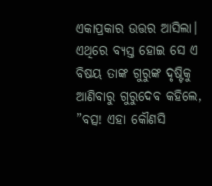ଏକାପ୍ରକାର ଉତ୍ତର ଆସିଲା। ଏଥିରେ ବ୍ୟସ୍ତ ହୋଇ ସେ ଏ ବିଷୟ ତାଙ୍କ ଗୁରୁଙ୍କ ଦୃଷ୍ଟିକୁ ଆଣିବାରୁ ଗୁରୁଦେବ କହିଲେ, ”ବତ୍ସ! ଏହା କୌଣସି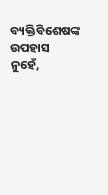ବ୍ୟକ୍ତିବିଶେଷଙ୍କ ଉପହାସ ନୁହେଁ,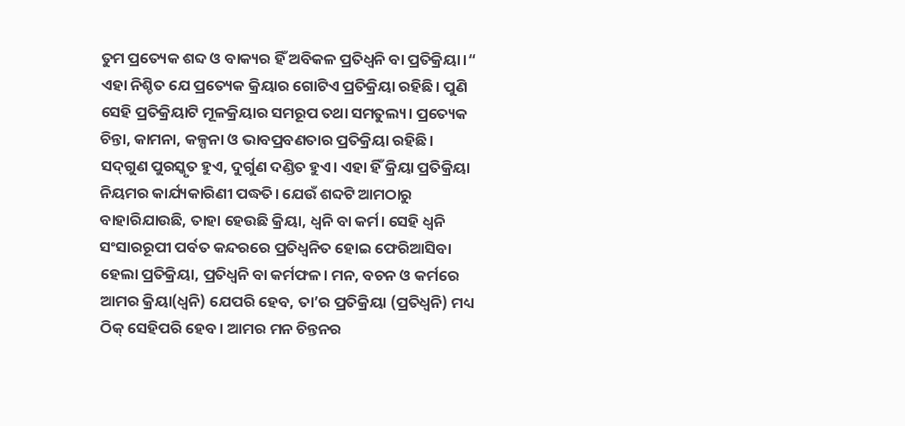ତୁମ ପ୍ରତ୍ୟେକ ଶବ୍ଦ ଓ ବାକ୍ୟର ହିଁ ଅବିକଳ ପ୍ରତିଧ୍ୱନି ବା ପ୍ରତିକ୍ରିୟା।“ ଏହା ନିଶ୍ଚିତ ଯେ ପ୍ରତ୍ୟେକ କ୍ରିୟାର ଗୋଟିଏ ପ୍ରତିକ୍ରିୟା ରହିଛି। ପୁଣି ସେହି ପ୍ରତିକ୍ରିୟାଟି ମୂଳକ୍ରିୟାର ସମରୂପ ତଥା ସମତୁଲ୍ୟ। ପ୍ରତ୍ୟେକ ଚିନ୍ତା, କାମନା, କଳ୍ପନା ଓ ଭାବପ୍ରବଣତାର ପ୍ରତିକ୍ରିୟା ରହିଛି।
ସଦ୍‌ଗୁଣ ପୁରସ୍କୃତ ହୁଏ, ଦୁର୍ଗୁଣ ଦଣ୍ଡିତ ହୁଏ। ଏହା ହିଁ କ୍ରିୟା ପ୍ରତିକ୍ରିୟା ନିୟମର କାର୍ଯ୍ୟକାରିଣୀ ପଦ୍ଧତି। ଯେଉଁ ଶବ୍ଦଟି ଆମଠାରୁ ବାହାରିଯାଉଛି, ତାହା ହେଉଛି କ୍ରିୟା, ଧ୍ୱନି ବା କର୍ମ। ସେହି ଧ୍ୱନି ସଂସାରରୂପୀ ପର୍ବତ କନ୍ଦରରେ ପ୍ରତିଧ୍ୱନିତ ହୋଇ ଫେରିଆସିବା ହେଲା ପ୍ରତିକ୍ରିୟା, ପ୍ରତିଧ୍ୱନି ବା କର୍ମଫଳ। ମନ, ବଚନ ଓ କର୍ମରେ ଆମର କ୍ରିୟା(ଧ୍ୱନି) ଯେପରି ହେବ, ତା’ର ପ୍ରତିକ୍ରିୟା (ପ୍ରତିଧ୍ୱନି) ମଧ୍ୟ ଠିକ୍‌ ସେହିପରି ହେବ। ଆମର ମନ ଚିନ୍ତନର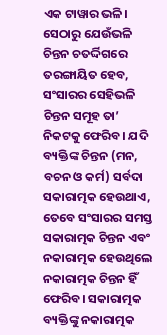ଏକ ଟାୱାର ଭଳି। ସେଠାରୁ ଯେଉଁଭଳି ଚିନ୍ତନ ଚତର୍ଦ୍ଦିଗରେ ତରଙ୍ଗାୟିତ ହେବ, ସଂସାରର ସେହିଭଳି ଚିନ୍ତନ ସମୂହ ତା’ ନିକଟକୁ ଫେରିବ। ଯଦି ବ୍ୟକ୍ତିଙ୍କ ଚିନ୍ତନ (ମନ, ବଚନ ଓ କର୍ମ) ସର୍ବଦା ସକାରାତ୍ମକ ହେଉଥାଏ, ତେବେ ସଂସାରର ସମସ୍ତ ସକାରାତ୍ମକ ଚିନ୍ତନ ଏବଂ ନକାରାତ୍ମକ ହେଉଥିଲେ ନକାରାତ୍ମକ ଚିନ୍ତନ ହିଁ ଫେରିବ। ସକାରାତ୍ମକ ବ୍ୟକ୍ତିଙ୍କୁ ନକାରାତ୍ମକ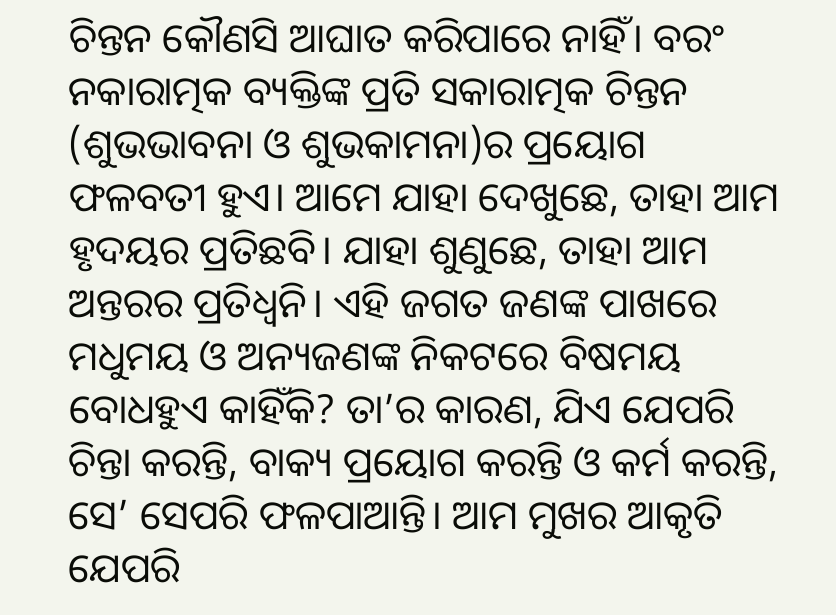ଚିନ୍ତନ କୌଣସି ଆଘାତ କରିପାରେ ନାହିଁ। ବରଂ ନକାରାତ୍ମକ ବ୍ୟକ୍ତିଙ୍କ ପ୍ରତି ସକାରାତ୍ମକ ଚିନ୍ତନ (ଶୁଭଭାବନା ଓ ଶୁଭକାମନା)ର ପ୍ରୟୋଗ ଫଳବତୀ ହୁଏ। ଆମେ ଯାହା ଦେଖୁଛେ, ତାହା ଆମ ହୃଦୟର ପ୍ରତିଛବି। ଯାହା ଶୁଣୁଛେ, ତାହା ଆମ ଅନ୍ତରର ପ୍ରତିଧ୍ୱନି। ଏହି ଜଗତ ଜଣଙ୍କ ପାଖରେ ମଧୁମୟ ଓ ଅନ୍ୟଜଣଙ୍କ ନିକଟରେ ବିଷମୟ ବୋଧହୁଏ କାହିଁକି? ତା’ର କାରଣ, ଯିଏ ଯେପରି ଚିନ୍ତା କରନ୍ତି, ବାକ୍ୟ ପ୍ରୟୋଗ କରନ୍ତି ଓ କର୍ମ କରନ୍ତି, ସେ’ ସେପରି ଫଳପାଆନ୍ତି। ଆମ ମୁଖର ଆକୃତି ଯେପରି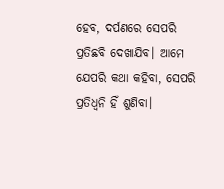ହେବ, ଦର୍ପଣରେ ସେପରି ପ୍ରତିଛବି ଦେଖାଯିବ। ଆମେ ଯେପରି କଥା କହିବା, ସେପରି ପ୍ରତିଧ୍ୱନି ହିଁ ଶୁଣିବା।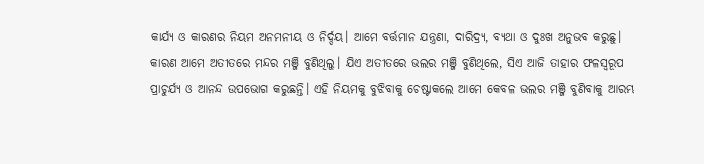କାର୍ଯ୍ୟ ଓ କାରଣର ନିୟମ ଅନମନୀୟ ଓ ନିର୍ଦ୍ଦୟ। ଆମେ ବର୍ତ୍ତମାନ ଯନ୍ତ୍ରଣା, ଦାରିଦ୍ର୍ୟ, ବ୍ୟଥା ଓ ଦୁଃଖ ଅନୁଭବ କରୁଛୁ। କାରଣ ଆମେ ଅତୀତରେ ମନ୍ଦର ମଞ୍ଜି ବୁଣିଥିଲୁ। ଯିଏ ଅତୀତରେ ଭଲର ମଞ୍ଜି ବୁଣିଥିଲେ, ସିଏ ଆଜି ତାହାର ଫଳସ୍ବରୂପ ପ୍ରାଚୁର୍ଯ୍ୟ ଓ ଆନନ୍ଦ ଉପଭୋଗ କରୁଛନ୍ତି। ଏହି ନିୟମକୁ ବୁଝିବାକୁ ଚେଷ୍ଟାକଲେ ଆମେ କେବଳ ଭଲର ମଞ୍ଜି ବୁଣିବାକୁ ଆରମ୍ଭ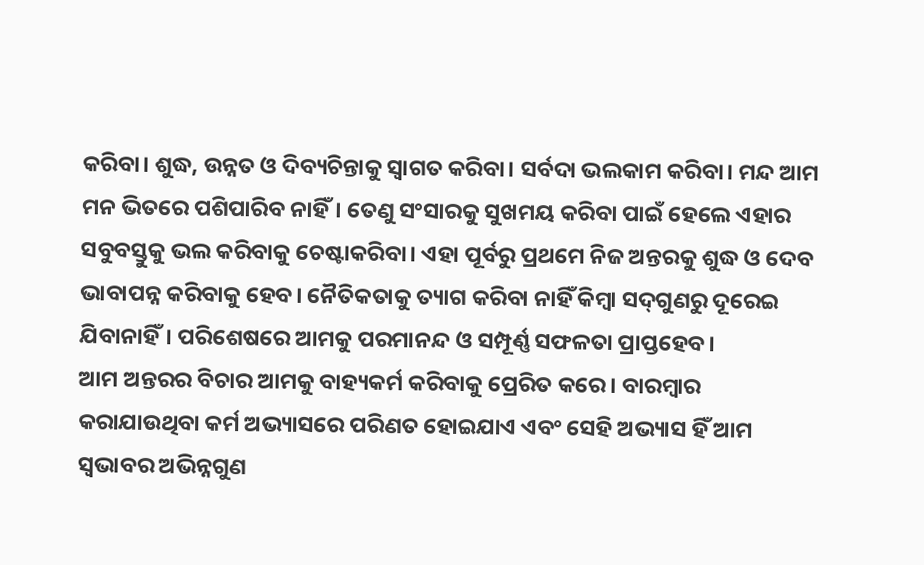କରିବା। ଶୁଦ୍ଧ, ଉନ୍ନତ ଓ ଦିବ୍ୟଚିନ୍ତାକୁ ସ୍ବାଗତ କରିବା। ସର୍ବଦା ଭଲକାମ କରିବା। ମନ୍ଦ ଆମ ମନ ଭିତରେ ପଶିପାରିବ ନାହିଁ। ତେଣୁ ସଂସାରକୁ ସୁଖମୟ କରିବା ପାଇଁ ହେଲେ ଏହାର ସବୁବସ୍ତୁକୁ ଭଲ କରିବାକୁ ଚେଷ୍ଟାକରିବା। ଏହା ପୂର୍ବରୁ ପ୍ରଥମେ ନିଜ ଅନ୍ତରକୁ ଶୁଦ୍ଧ ଓ ଦେବ ଭାବାପନ୍ନ କରିବାକୁ ହେବ। ନୈତିକତାକୁ ତ୍ୟାଗ କରିବା ନାହିଁ କିମ୍ବା ସଦ୍‌ଗୁଣରୁ ଦୂରେଇ ଯିବାନାହିଁ। ପରିଶେଷରେ ଆମକୁ ପରମାନନ୍ଦ ଓ ସମ୍ପୂର୍ଣ୍ଣ ସଫଳତା ପ୍ରାପ୍ତହେବ।
ଆମ ଅନ୍ତରର ବିଚାର ଆମକୁ ବାହ୍ୟକର୍ମ କରିବାକୁ ପ୍ରେରିତ କରେ। ବାରମ୍ବାର କରାଯାଉଥିବା କର୍ମ ଅଭ୍ୟାସରେ ପରିଣତ ହୋଇଯାଏ ଏବଂ ସେହି ଅଭ୍ୟାସ ହିଁ ଆମ ସ୍ବଭାବର ଅଭିନ୍ନଗୁଣ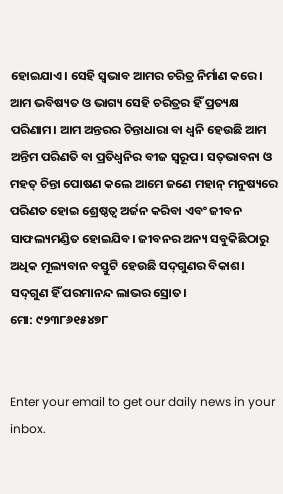ହୋଇଯାଏ। ସେହି ସ୍ବଭାବ ଆମର ଚରିତ୍ର ନିର୍ମାଣ କରେ। ଆମ ଭବିଷ୍ୟତ ଓ ଭାଗ୍ୟ ସେହି ଚରିତ୍ରର ହିଁ ପ୍ରତ୍ୟକ୍ଷ ପରିଣାମ। ଆମ ଅନ୍ତରର ଚିନ୍ତାଧାରା ବା ଧ୍ୱନି ହେଉଛି ଆମ ଅନ୍ତିମ ପରିଣତି ବା ପ୍ରତିଧ୍ୱନିର ବୀଜ ସ୍ବରୂପ। ସତ୍‌ଭାବନା ଓ ମହତ୍‌ ଚିନ୍ତା ପୋଷଣ କଲେ ଆମେ ଜଣେ ମହାନ୍‌ ମନୁଷ୍ୟରେ ପରିଣତ ହୋଇ ଶ୍ରେଷ୍ଠତ୍ୱ ଅର୍ଜନ କରିବା ଏବଂ ଜୀବନ ସାଫଲ୍ୟମଣ୍ଡିତ ହୋଇଯିବ। ଜୀବନର ଅନ୍ୟ ସବୁକିଛିଠାରୁ ଅଧିକ ମୂଲ୍ୟବାନ ବସ୍ତୁଟି ହେଉଛି ସଦ୍‌ଗୁଣର ବିକାଶ। ସଦ୍‌ଗୁଣ ହିଁ ପରମାନନ୍ଦ ଲାଭର ସ୍ରୋତ।
ମୋ: ୯୨୩୮୬୧୫୪୭୮


Enter your email to get our daily news in your inbox.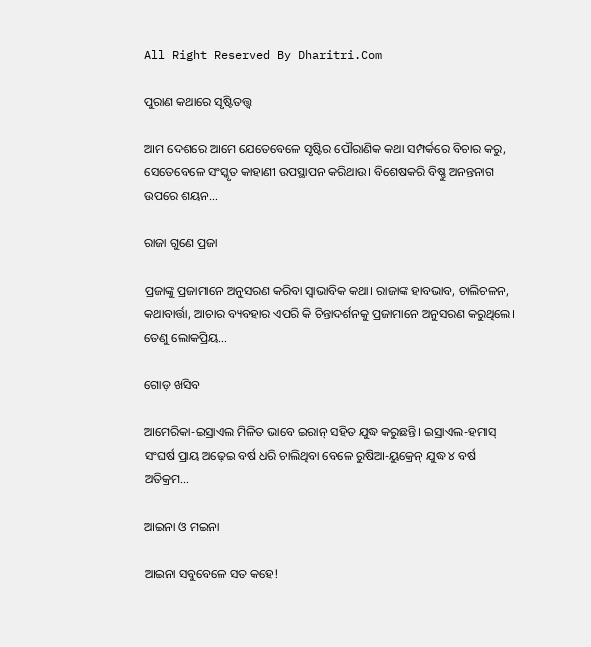All Right Reserved By Dharitri.Com

ପୁରାଣ କଥାରେ ସୃଷ୍ଟିତତ୍ତ୍ୱ

ଆମ ଦେଶରେ ଆମେ ଯେତେବେଳେ ସୃଷ୍ଟିର ପୌରାଣିକ କଥା ସମ୍ପର୍କରେ ବିଚାର କରୁ, ସେତେବେଳେ ସଂସ୍କୃତ କାହାଣୀ ଉପସ୍ଥାପନ କରିଥାଉ। ବିଶେଷକରି ବିଷ୍ଣୁ ଅନନ୍ତନାଗ ଉପରେ ଶୟନ…

ରାଜା ଗୁଣେ ପ୍ରଜା

ପ୍ରଜାଙ୍କୁ ପ୍ରଜାମାନେ ଅନୁସରଣ କରିବା ସ୍ବାଭାବିକ କଥା। ରାଜାଙ୍କ ହାବଭାବ, ଚାଲିଚଳନ, କଥାବାର୍ତ୍ତା, ଆଚାର ବ୍ୟବହାର ଏପରି କି ଚିନ୍ତାଦର୍ଶନକୁ ପ୍ରଜାମାନେ ଅନୁସରଣ କରୁଥିଲେ। ତେଣୁ ଲୋକପ୍ରିୟ…

ଗୋଡ଼ ଖସିବ

ଆମେରିକା-ଇସ୍ରାଏଲ ମିଳିତ ଭାବେ ଇରାନ୍‌ ସହିତ ଯୁଦ୍ଧ କରୁଛନ୍ତି। ଇସ୍ରାଏଲ-ହମାସ୍‌ ସଂଘର୍ଷ ପ୍ରାୟ ଅଢ଼େଇ ବର୍ଷ ଧରି ଚାଲିଥିବା ବେଳେ ରୁଷିଆ-ୟୁକ୍ରେନ୍‌ ଯୁଦ୍ଧ ୪ ବର୍ଷ ଅତିକ୍ରମ…

ଆଇନା ଓ ମଇନା

ଆଇନା ସବୁବେଳେ ସତ କହେ!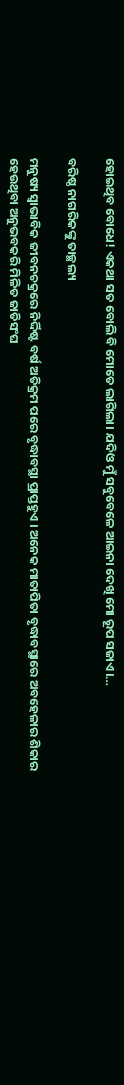ହୋଇଥିବ ବୋଧେ! ଏକଥା ସତ ବୋଲି ବି ମୋତେ ଲାଗିଲା। ଯଦିଓ ମୁଁ ସବୁବେଳେ ଆଇନା ଦେଖି ମୋ ରୂପ ସଜାଏ।…

ବରିଷ୍ଠ ନାଗରିକଙ୍କୁ ତାଚ୍ଛଲ୍ୟ

ମନୁଷ୍ୟ ସ୍ବାଭାବିକ ଜୀବନଚକ୍ରରେ ନିର୍ଦ୍ଦିଷ୍ଟ ବର୍ଷ ଅତିକ୍ରମ ପରେ ବୃଦ୍ଧାବସ୍ଥା ପ୍ରାପ୍ତହୁଏ । ଅନେକ ମାତାପିତା ବୃଦ୍ଧାବସ୍ଥାରେ ଅବହେଳାର ଶିକାର ହେଉଥିବା ଅନୁଭବକରି ମିଳିତ ଜାତିସଂଘ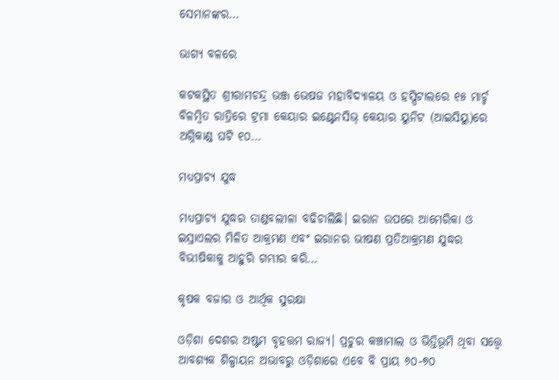ସେମାନଙ୍କର…

ଭାଗ୍ୟ ବଳରେ

କଟକସ୍ଥିତ ଶ୍ରୀରାମଚନ୍ଦ୍ର ଭଞ୍ଜ ଭେଷଜ ମହାବିଦ୍ୟାଳୟ ଓ ହସ୍ପିଟାଲରେ ୧୫ ମାର୍ଚ୍ଚ ବିଳମ୍ବିତ ରାତ୍ରିରେ ଟ୍ରମା କେୟାର ଇଣ୍ଟେନସିଭ୍‌ କେୟାର ୟୁନିଟ (ଆଇସିୟୁ)ରେ ଅଗ୍ନିକାଣ୍ଡ ଘଟି ୧୦…

ମଧ୍ୟପ୍ରାଚ୍ୟ ଯୁଦ୍ଧ

ମଧ୍ୟପ୍ରାଚ୍ୟ ଯୁଦ୍ଧର ତାଣ୍ଡବଲୀଳା ବଢିଚାଲିଛି। ଇରାନ ଉପରେ ଆମେରିକା ଓ ଇସ୍ରାଏଲର ମିଳିତ ଆକ୍ରମଣ ଏବଂ ଇରାନର ଭୀଷଣ ପ୍ରତିଆକ୍ରମଣ ଯୁଦ୍ଧର ବିଭୀଷିକାକୁ ଆହୁରି ଗମ୍ଭୀର କରି…

କୃଷକ ବଜାର ଓ ଆର୍ଥିକ ସୁରକ୍ଷା

ଓଡ଼ିଶା ଦେଶର ଅଷ୍ଟମ ବୃହତ୍ତମ ରାଜ୍ୟ। ପ୍ରଚୁର କଞ୍ଚାମାଲ ଓ ଭିତ୍ତିଭୂମି ଥିବା ସତ୍ତ୍ୱେ ଆବଶ୍ୟକ ଶିଳ୍ପାୟନ ଅଭାବରୁ ଓଡ଼ିଶାରେ ଏବେ ବି ପ୍ରାୟ ୬୦-୭୦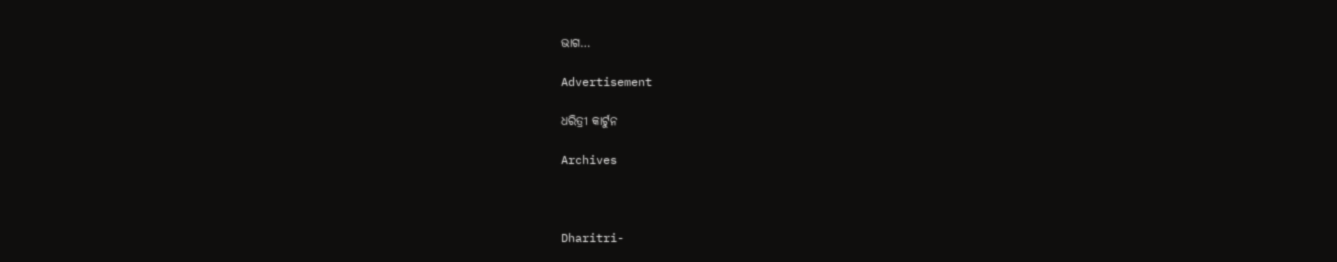ଭାଗ…

Advertisement

ଧରିତ୍ରୀ କାର୍ଟୁନ

Archives



Dharitri-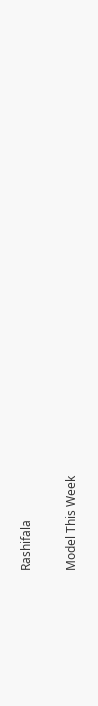Rashifala

Model This Week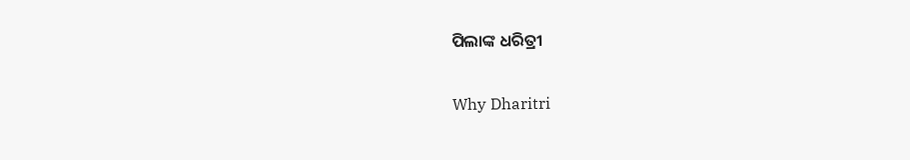ପିଲାଙ୍କ ଧରିତ୍ରୀ

Why Dharitri